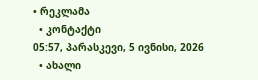• რეკლამა
  • კონტაქტი
05:57, პარასკევი, 5 ივნისი, 2026
  • ახალი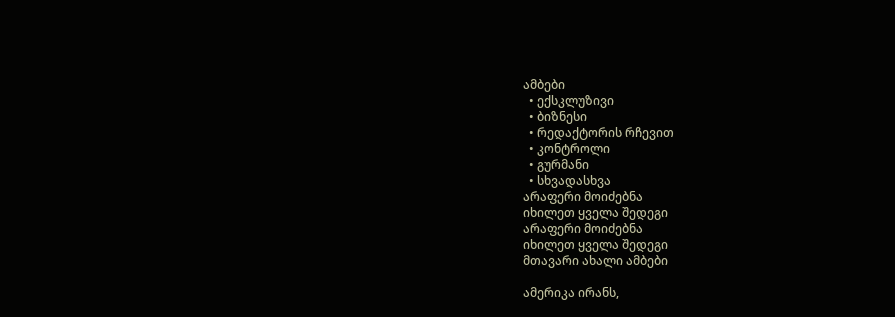ამბები
  • ექსკლუზივი
  • ბიზნესი
  • რედაქტორის რჩევით
  • კონტროლი
  • გურმანი
  • სხვადასხვა
არაფერი მოიძებნა
იხილეთ ყველა შედეგი
არაფერი მოიძებნა
იხილეთ ყველა შედეგი
მთავარი ახალი ამბები

ამერიკა ირანს,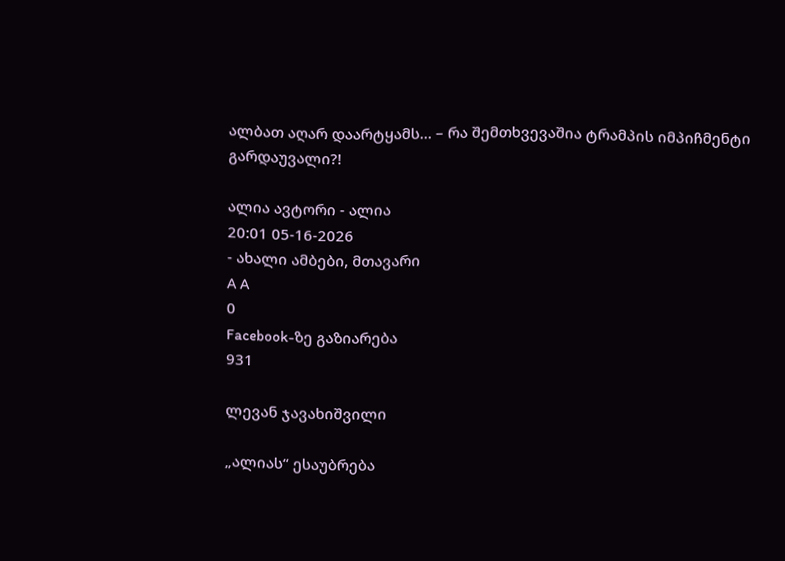ალბათ აღარ დაარტყამს… – რა შემთხვევაშია ტრამპის იმპიჩმენტი გარდაუვალი?!

ალია ავტორი - ალია
20:01 05-16-2026
- ახალი ამბები, მთავარი
A A
0
Facebook-ზე გაზიარება
931

ლევან ჯავახიშვილი

„ალიას“ ესაუბრება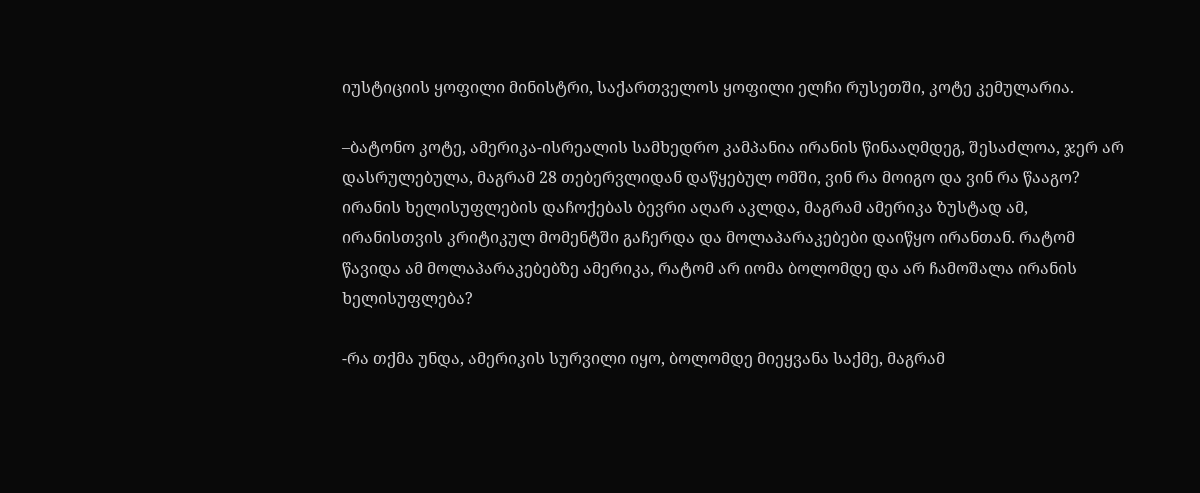იუსტიციის ყოფილი მინისტრი, საქართველოს ყოფილი ელჩი რუსეთში, კოტე კემულარია.

–ბატონო კოტე, ამერიკა-ისრეალის სამხედრო კამპანია ირანის წინააღმდეგ, შესაძლოა, ჯერ არ დასრულებულა, მაგრამ 28 თებერვლიდან დაწყებულ ომში, ვინ რა მოიგო და ვინ რა წააგო? ირანის ხელისუფლების დაჩოქებას ბევრი აღარ აკლდა, მაგრამ ამერიკა ზუსტად ამ, ირანისთვის კრიტიკულ მომენტში გაჩერდა და მოლაპარაკებები დაიწყო ირანთან. რატომ წავიდა ამ მოლაპარაკებებზე ამერიკა, რატომ არ იომა ბოლომდე და არ ჩამოშალა ირანის ხელისუფლება?

-რა თქმა უნდა, ამერიკის სურვილი იყო, ბოლომდე მიეყვანა საქმე, მაგრამ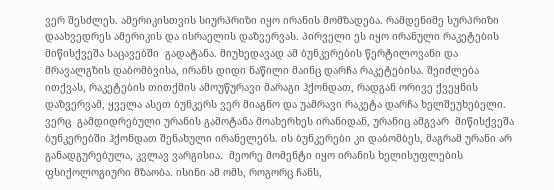ვერ შესძლეს. ამერიკისთვის სიურპრიზი იყო ირანის მომზადება. რამდენიმე სურპრიზი დაახვედრეს ამერიკის და ისრაელის დაზვერვას. პირველი ეს იყო ირანული რაკეტების მიწისქვეშა საცავებში  გადატანა. მიუხედავად ამ ბუნკერების წერტილოვანი და მრავალგზის დაბომბვისა, ირანს დიდი ნაწილი მაინც დარჩა რაკეტებისა. შეიძლება ითქვას, რაკეტების თითქმის ამოუწურავი მარაგი ჰქონდათ, რადგან ორივე ქვეყნის დაზვერვამ, ყველა ასეთ ბუნკერს ვერ მიაგნო და უამრავი რაკეტა დარჩა ხელშეუხებელი. ვერც  გამდიდრებული ურანის გამოტანა მოახერხეს ირანიდან, ურანიც ამგვარ  მიწისქვეშა ბუნკერებში ჰქონდათ შენახული ირანელებს. ის ბუნკერები კი დაბომბეს, მაგრამ ურანი არ განადგურებულა, კვლავ ვარგისია.  მეორე მომენტი იყო ირანის ხელისუფლების ფსიქოლოგიური მზაობა. ისინი ამ ომს, როგორც ჩანს,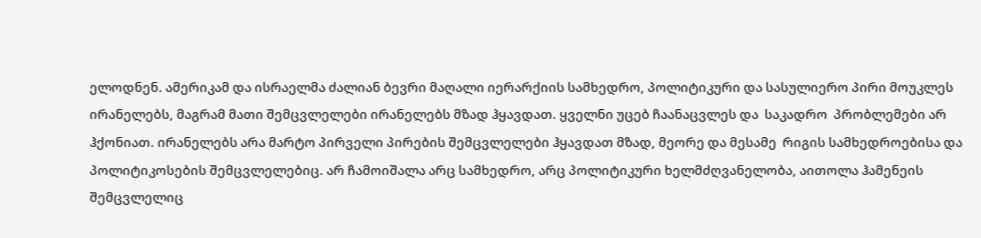ელოდნენ. ამერიკამ და ისრაელმა ძალიან ბევრი მაღალი იერარქიის სამხედრო, პოლიტიკური და სასულიერო პირი მოუკლეს ირანელებს, მაგრამ მათი შემცვლელები ირანელებს მზად ჰყავდათ. ყველნი უცებ ჩაანაცვლეს და  საკადრო  პრობლემები არ ჰქონიათ. ირანელებს არა მარტო პირველი პირების შემცვლელები ჰყავდათ მზად, მეორე და მესამე  რიგის სამხედროებისა და პოლიტიკოსების შემცვლელებიც. არ ჩამოიშალა არც სამხედრო, არც პოლიტიკური ხელმძღვანელობა, აითოლა ჰამენეის შემცვლელიც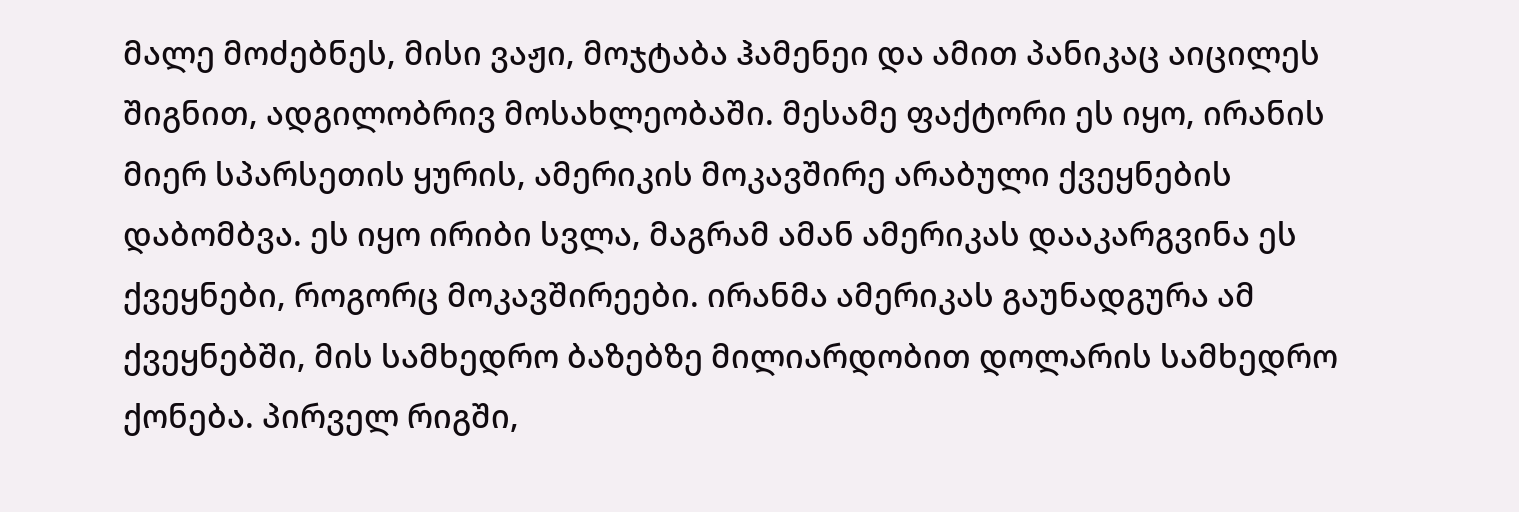მალე მოძებნეს, მისი ვაჟი, მოჯტაბა ჰამენეი და ამით პანიკაც აიცილეს შიგნით, ადგილობრივ მოსახლეობაში. მესამე ფაქტორი ეს იყო, ირანის მიერ სპარსეთის ყურის, ამერიკის მოკავშირე არაბული ქვეყნების დაბომბვა. ეს იყო ირიბი სვლა, მაგრამ ამან ამერიკას დააკარგვინა ეს ქვეყნები, როგორც მოკავშირეები. ირანმა ამერიკას გაუნადგურა ამ ქვეყნებში, მის სამხედრო ბაზებზე მილიარდობით დოლარის სამხედრო ქონება. პირველ რიგში,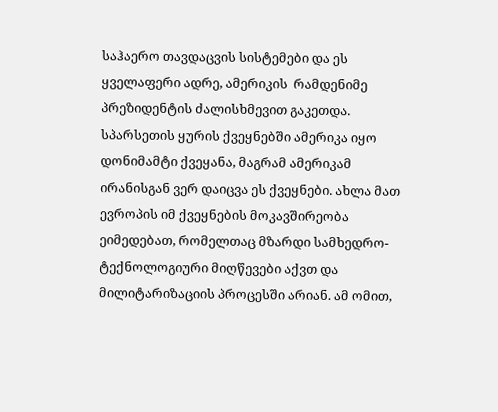საჰაერო თავდაცვის სისტემები და ეს ყველაფერი ადრე, ამერიკის  რამდენიმე პრეზიდენტის ძალისხმევით გაკეთდა. სპარსეთის ყურის ქვეყნებში ამერიკა იყო დონიმამტი ქვეყანა, მაგრამ ამერიკამ ირანისგან ვერ დაიცვა ეს ქვეყნები. ახლა მათ ევროპის იმ ქვეყნების მოკავშირეობა ეიმედებათ, რომელთაც მზარდი სამხედრო-ტექნოლოგიური მიღწევები აქვთ და  მილიტარიზაციის პროცესში არიან. ამ ომით,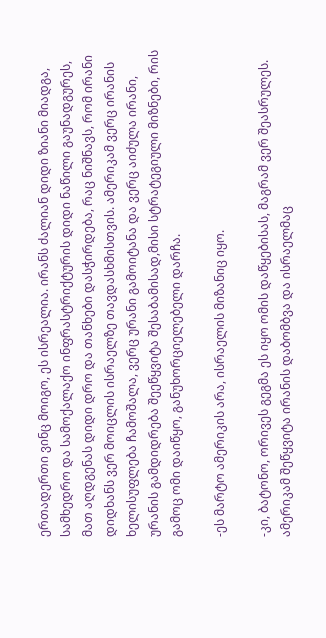ერთადერთი ვინც მოიგო, ეს ისრეალია. ირანს ძალიან დიდი ზიანი მიადგა, სამხედრო და სამოქალაქო ინფრასტრიქტურის დიდი ნაწილი გაუნადგურეს, მათ აღდგენას დიდი დრო და თანხები დასჭირდება, რაც ნიშნავს, რომ ირანი დიდხანს ვერ მოიცლის ისრაელზე თავდასხმისთვის. ამერიკამ ვერც ირანის ხელისუფლება ჩამოშალა, ვერც ურანი გამოიტანა და ვერც აიძულა ირანი, ურანის გამდიდრება შეეწყვიტა შესაბამისად,მისი სტრატეგიული მიზნები, რის გამოც ომი დაიწყო, განუხორციელებელი დარჩა.

-ეს მარტო ამერიკის არა, ისრაელის მიზანიც იყო.

-კი, ბატონო, ორივეს გეგმა ეს იყო ომის დაწყებისას, მაგრამ ვერ შეასრულეს. ამერიკამ შეწყვიტა ირანის დაბომბვა და ისრაელმაც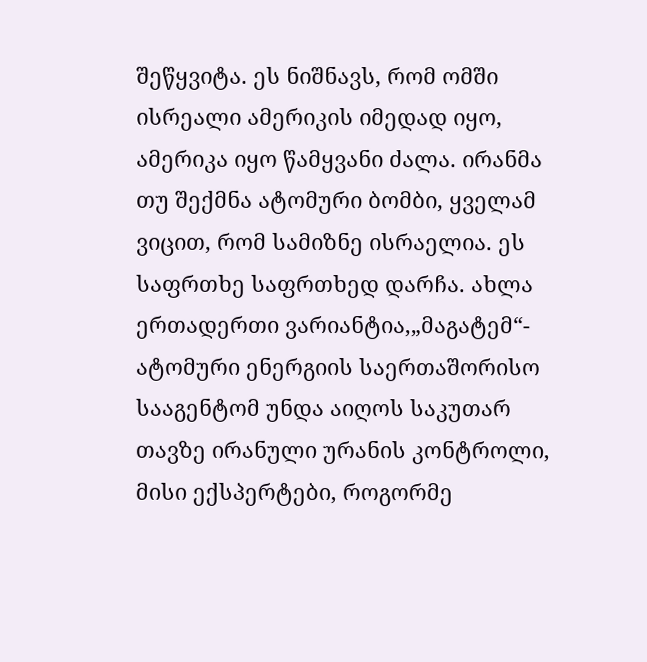შეწყვიტა. ეს ნიშნავს, რომ ომში ისრეალი ამერიკის იმედად იყო, ამერიკა იყო წამყვანი ძალა. ირანმა თუ შექმნა ატომური ბომბი, ყველამ ვიცით, რომ სამიზნე ისრაელია. ეს საფრთხე საფრთხედ დარჩა. ახლა ერთადერთი ვარიანტია,„მაგატემ“- ატომური ენერგიის საერთაშორისო სააგენტომ უნდა აიღოს საკუთარ თავზე ირანული ურანის კონტროლი, მისი ექსპერტები, როგორმე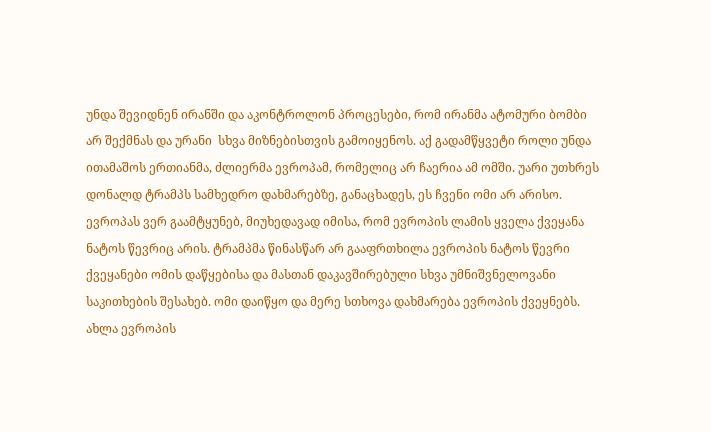უნდა შევიდნენ ირანში და აკონტროლონ პროცესები, რომ ირანმა ატომური ბომბი არ შექმნას და ურანი  სხვა მიზნებისთვის გამოიყენოს. აქ გადამწყვეტი როლი უნდა ითამაშოს ერთიანმა, ძლიერმა ევროპამ, რომელიც არ ჩაერია ამ ომში. უარი უთხრეს  დონალდ ტრამპს სამხედრო დახმარებზე, განაცხადეს, ეს ჩვენი ომი არ არისო. ევროპას ვერ გაამტყუნებ, მიუხედავად იმისა, რომ ევროპის ლამის ყველა ქვეყანა ნატოს წევრიც არის. ტრამპმა წინასწარ არ გააფრთხილა ევროპის ნატოს წევრი ქვეყანები ომის დაწყებისა და მასთან დაკავშირებული სხვა უმნიშვნელოვანი საკითხების შესახებ. ომი დაიწყო და მერე სთხოვა დახმარება ევროპის ქვეყნებს. ახლა ევროპის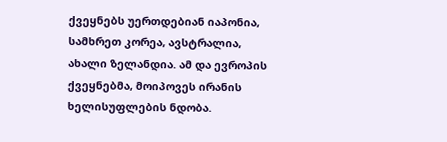ქვეყნებს უერთდებიან იაპონია, სამხრეთ კორეა, ავსტრალია, ახალი ზელანდია. ამ და ევროპის ქვეყნებმა, მოიპოვეს ირანის ხელისუფლების ნდობა.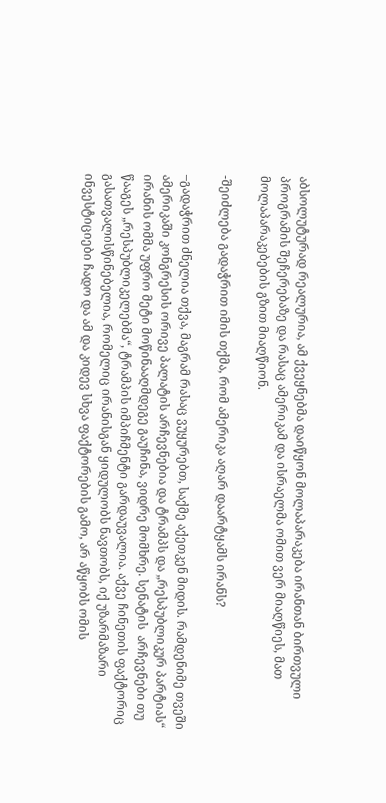აბსოლუტურად რეალურია, ამ ქვეყნებმა დაიწყონ მოლაპარაკება ირანთან ბირთვული პროგრამის შეჩერებაზე და რასაც ამერიკამ და ისრაელმა ომით ვერ მიაღწიეს, მათ მოლაპარაკებების გზით მიაღწიონ.

-შეიძლება გადაჭრით იმის თქმა, რომ ამერიკა აღარ დაარტყამს ირანს?

–გადაჭრით ძნელია თქვა, მაგრამ რასაც ვუყურებთ, საქმე აქეთკენ მიდის. რამდენიმე თვეში ამერიკაში კონგრესის ორივე პალატის არჩევნებია და ტრამპს და „რესპუბლიკურ პარტიას“ ირანის ომმა უფრო მეტი მოწინააღმდეგე გაუჩინა, ვიდრე მომხრე. სენატის  არჩევნები თუ წააგეს „რესპუბლიკელებმა“, ტრამპის იმპიჩმენტი გარდაუვალია. აქვე ჩინეთის ფაქტორიც გასათვალისწინებელია, რომელიც ირანისგან ყიდულობს ნავთობს, იქ უზარმაზარი ინვესტიციები ჩადო და ამ და კიდევ სხვა ფაქტორების გამო, არ აწყობს ომის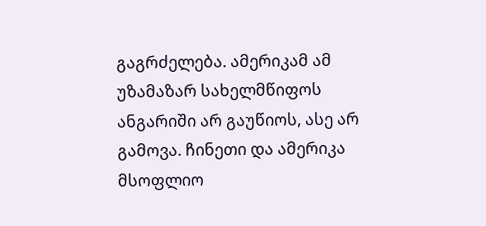გაგრძელება. ამერიკამ ამ უზამაზარ სახელმწიფოს ანგარიში არ გაუწიოს, ასე არ გამოვა. ჩინეთი და ამერიკა მსოფლიო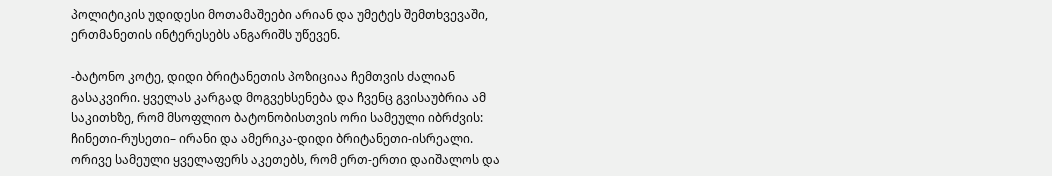პოლიტიკის უდიდესი მოთამაშეები არიან და უმეტეს შემთხვევაში, ერთმანეთის ინტერესებს ანგარიშს უწევენ.

-ბატონო კოტე, დიდი ბრიტანეთის პოზიციაა ჩემთვის ძალიან გასაკვირი. ყველას კარგად მოგვეხსენება და ჩვენც გვისაუბრია ამ საკითხზე, რომ მსოფლიო ბატონობისთვის ორი სამეული იბრძვის:  ჩინეთი-რუსეთი– ირანი და ამერიკა-დიდი ბრიტანეთი-ისრეალი. ორივე სამეული ყველაფერს აკეთებს, რომ ერთ-ერთი დაიშალოს და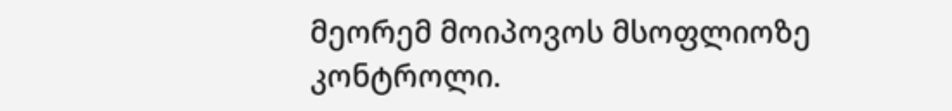მეორემ მოიპოვოს მსოფლიოზე კონტროლი.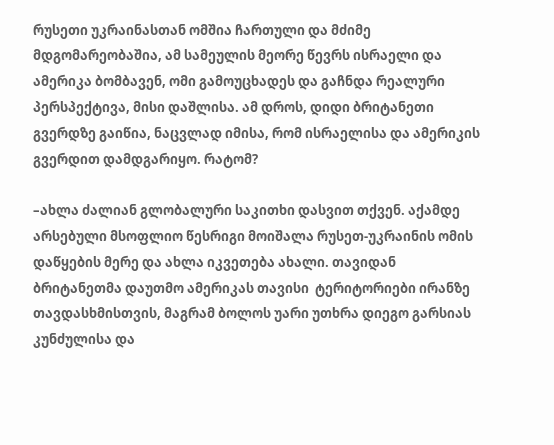რუსეთი უკრაინასთან ომშია ჩართული და მძიმე მდგომარეობაშია, ამ სამეულის მეორე წევრს ისრაელი და ამერიკა ბომბავენ, ომი გამოუცხადეს და გაჩნდა რეალური პერსპექტივა, მისი დაშლისა. ამ დროს, დიდი ბრიტანეთი გვერდზე გაიწია, ნაცვლად იმისა, რომ ისრაელისა და ამერიკის გვერდით დამდგარიყო. რატომ?

–ახლა ძალიან გლობალური საკითხი დასვით თქვენ. აქამდე არსებული მსოფლიო წესრიგი მოიშალა რუსეთ-უკრაინის ომის დაწყების მერე და ახლა იკვეთება ახალი. თავიდან ბრიტანეთმა დაუთმო ამერიკას თავისი  ტერიტორიები ირანზე თავდასხმისთვის, მაგრამ ბოლოს უარი უთხრა დიეგო გარსიას კუნძულისა და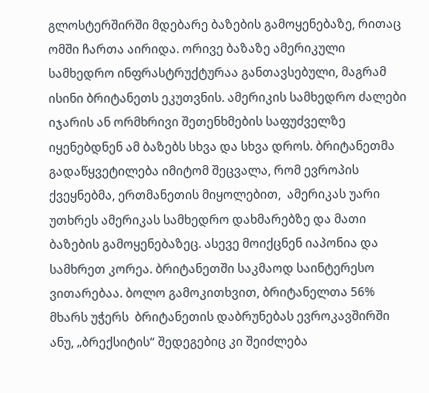გლოსტერშირში მდებარე ბაზების გამოყენებაზე, რითაც ომში ჩართა აირიდა. ორივე ბაზაზე ამერიკული სამხედრო ინფრასტრუქტურაა განთავსებული, მაგრამ ისინი ბრიტანეთს ეკუთვნის. ამერიკის სამხედრო ძალები იჯარის ან ორმხრივი შეთენხმების საფუძველზე იყენებდნენ ამ ბაზებს სხვა და სხვა დროს. ბრიტანეთმა გადაწყვეტილება იმიტომ შეცვალა, რომ ევროპის ქვეყნებმა, ერთმანეთის მიყოლებით,  ამერიკას უარი უთხრეს ამერიკას სამხედრო დახმარებზე და მათი ბაზების გამოყენებაზეც. ასევე მოიქცნენ იაპონია და სამხრეთ კორეა. ბრიტანეთში საკმაოდ საინტერესო ვითარებაა. ბოლო გამოკითხვით, ბრიტანელთა 56% მხარს უჭერს  ბრიტანეთის დაბრუნებას ევროკავშირში ანუ, „ბრექსიტის“ შედეგებიც კი შეიძლება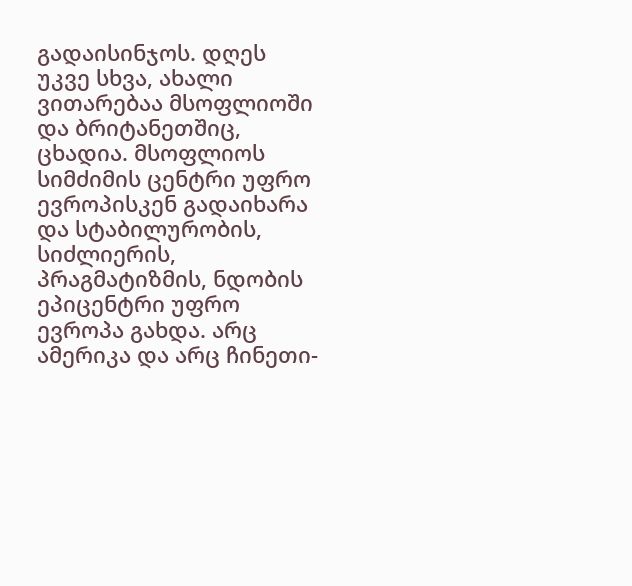გადაისინჯოს. დღეს უკვე სხვა, ახალი ვითარებაა მსოფლიოში და ბრიტანეთშიც, ცხადია. მსოფლიოს სიმძიმის ცენტრი უფრო ევროპისკენ გადაიხარა და სტაბილურობის, სიძლიერის, პრაგმატიზმის, ნდობის ეპიცენტრი უფრო ევროპა გახდა. არც ამერიკა და არც ჩინეთი-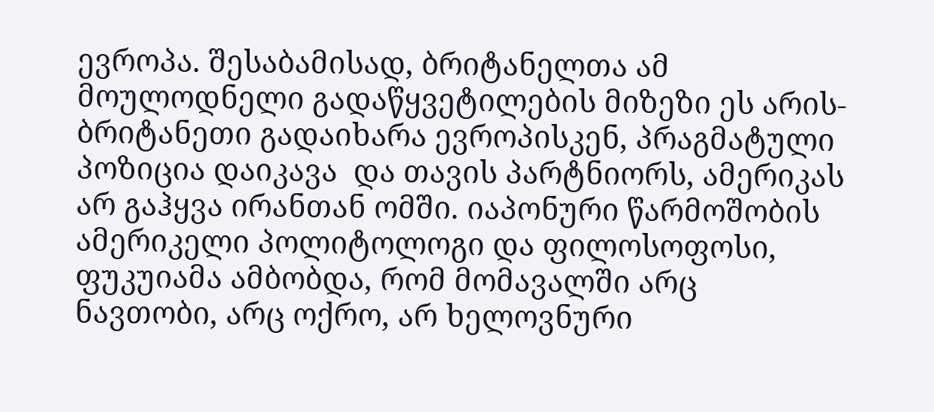ევროპა. შესაბამისად, ბრიტანელთა ამ მოულოდნელი გადაწყვეტილების მიზეზი ეს არის-ბრიტანეთი გადაიხარა ევროპისკენ, პრაგმატული პოზიცია დაიკავა  და თავის პარტნიორს, ამერიკას არ გაჰყვა ირანთან ომში. იაპონური წარმოშობის ამერიკელი პოლიტოლოგი და ფილოსოფოსი, ფუკუიამა ამბობდა, რომ მომავალში არც ნავთობი, არც ოქრო, არ ხელოვნური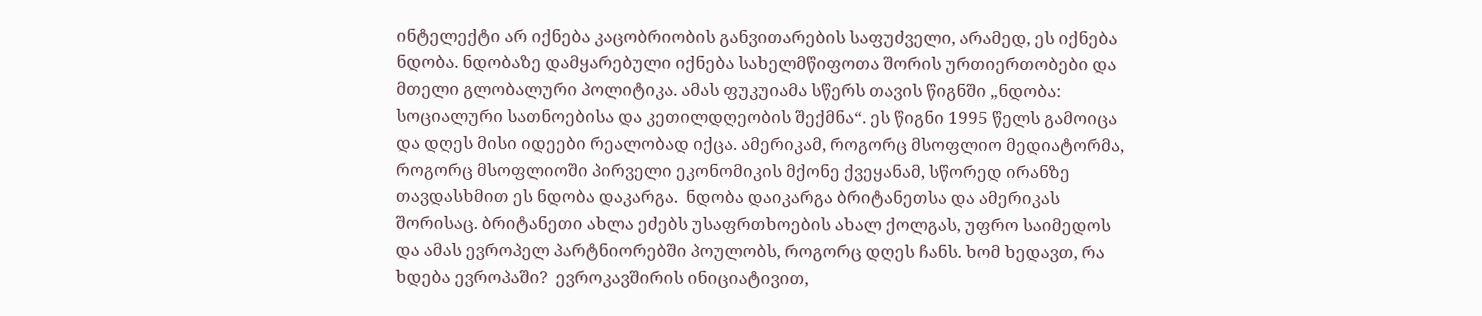ინტელექტი არ იქნება კაცობრიობის განვითარების საფუძველი, არამედ, ეს იქნება ნდობა. ნდობაზე დამყარებული იქნება სახელმწიფოთა შორის ურთიერთობები და მთელი გლობალური პოლიტიკა. ამას ფუკუიამა სწერს თავის წიგნში „ნდობა: სოციალური სათნოებისა და კეთილდღეობის შექმნა“. ეს წიგნი 1995 წელს გამოიცა და დღეს მისი იდეები რეალობად იქცა. ამერიკამ, როგორც მსოფლიო მედიატორმა, როგორც მსოფლიოში პირველი ეკონომიკის მქონე ქვეყანამ, სწორედ ირანზე თავდასხმით ეს ნდობა დაკარგა.  ნდობა დაიკარგა ბრიტანეთსა და ამერიკას შორისაც. ბრიტანეთი ახლა ეძებს უსაფრთხოების ახალ ქოლგას, უფრო საიმედოს და ამას ევროპელ პარტნიორებში პოულობს, როგორც დღეს ჩანს. ხომ ხედავთ, რა ხდება ევროპაში?  ევროკავშირის ინიციატივით,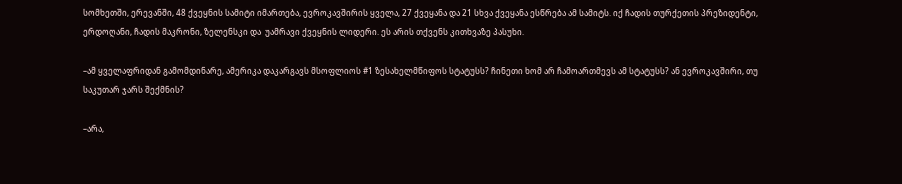სომხეთში, ერევანში, 48 ქვეყნის სამიტი იმართება, ევროკავშირის ყველა, 27 ქვეყანა და 21 სხვა ქვეყანა ესწრება ამ სამიტს. იქ ჩადის თურქეთის პრეზიდენტი, ერდოღანი, ჩადის მაკრონი, ზელენსკი და  უამრავი ქვეყნის ლიდერი. ეს არის თქვენს კითხვაზე პასუხი.

–ამ ყველაფრიდან გამომდინარე, ამერიკა დაკარგავს მსოფლიოს #1 ზესახელმწიფოს სტატუსს? ჩინეთი ხომ არ ჩამოართმევს ამ სტატუსს? ან ევროკავშირი, თუ საკუთარ ჯარს შექმნის?

–არა,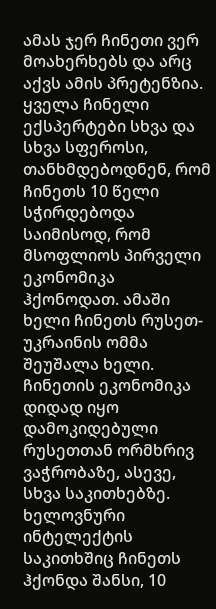ამას ჯერ ჩინეთი ვერ მოახერხებს და არც აქვს ამის პრეტენზია. ყველა ჩინელი ექსპერტები სხვა და სხვა სფეროსი, თანხმდებოდნენ, რომ ჩინეთს 10 წელი სჭირდებოდა საიმისოდ, რომ მსოფლიოს პირველი ეკონომიკა ჰქონოდათ. ამაში ხელი ჩინეთს რუსეთ-უკრაინის ომმა შეუშალა ხელი. ჩინეთის ეკონომიკა  დიდად იყო დამოკიდებული რუსეთთან ორმხრივ ვაჭრობაზე, ასევე, სხვა საკითხებზე. ხელოვნური ინტელექტის საკითხშიც ჩინეთს ჰქონდა შანსი, 10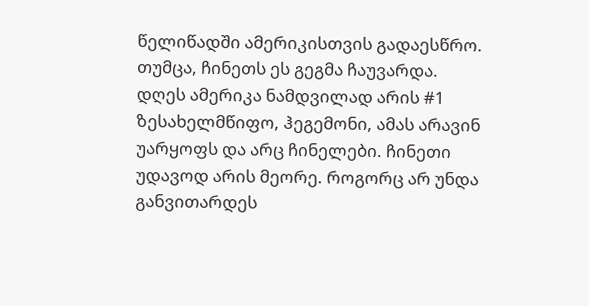წელიწადში ამერიკისთვის გადაესწრო. თუმცა, ჩინეთს ეს გეგმა ჩაუვარდა. დღეს ამერიკა ნამდვილად არის #1 ზესახელმწიფო, ჰეგემონი, ამას არავინ უარყოფს და არც ჩინელები. ჩინეთი უდავოდ არის მეორე. როგორც არ უნდა განვითარდეს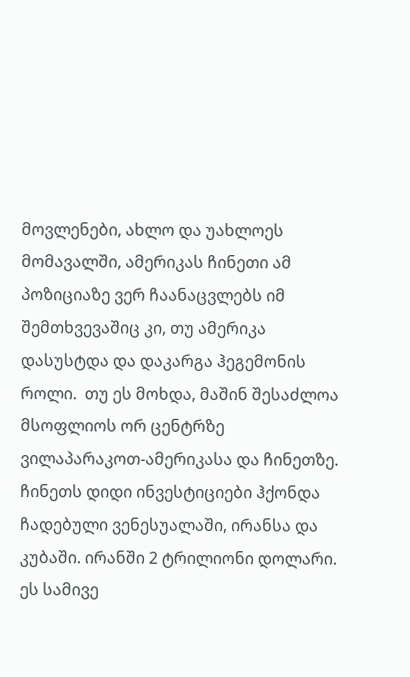მოვლენები, ახლო და უახლოეს მომავალში, ამერიკას ჩინეთი ამ პოზიციაზე ვერ ჩაანაცვლებს იმ შემთხვევაშიც კი, თუ ამერიკა დასუსტდა და დაკარგა ჰეგემონის როლი.  თუ ეს მოხდა, მაშინ შესაძლოა მსოფლიოს ორ ცენტრზე ვილაპარაკოთ-ამერიკასა და ჩინეთზე. ჩინეთს დიდი ინვესტიციები ჰქონდა ჩადებული ვენესუალაში, ირანსა და კუბაში. ირანში 2 ტრილიონი დოლარი. ეს სამივე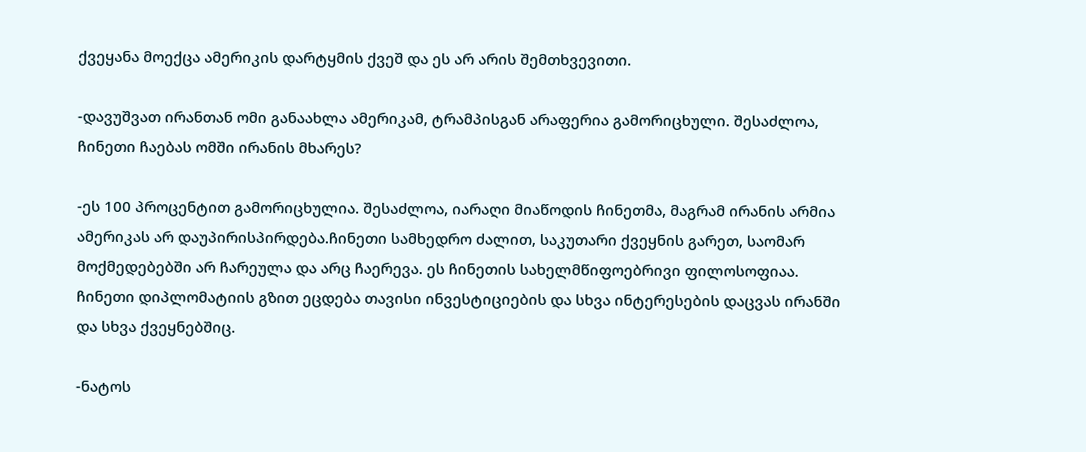ქვეყანა მოექცა ამერიკის დარტყმის ქვეშ და ეს არ არის შემთხვევითი.

-დავუშვათ ირანთან ომი განაახლა ამერიკამ, ტრამპისგან არაფერია გამორიცხული. შესაძლოა, ჩინეთი ჩაებას ომში ირანის მხარეს?

-ეს 100 პროცენტით გამორიცხულია. შესაძლოა, იარაღი მიაწოდის ჩინეთმა, მაგრამ ირანის არმია ამერიკას არ დაუპირისპირდება.ჩინეთი სამხედრო ძალით, საკუთარი ქვეყნის გარეთ, საომარ მოქმედებებში არ ჩარეულა და არც ჩაერევა. ეს ჩინეთის სახელმწიფოებრივი ფილოსოფიაა. ჩინეთი დიპლომატიის გზით ეცდება თავისი ინვესტიციების და სხვა ინტერესების დაცვას ირანში და სხვა ქვეყნებშიც.

-ნატოს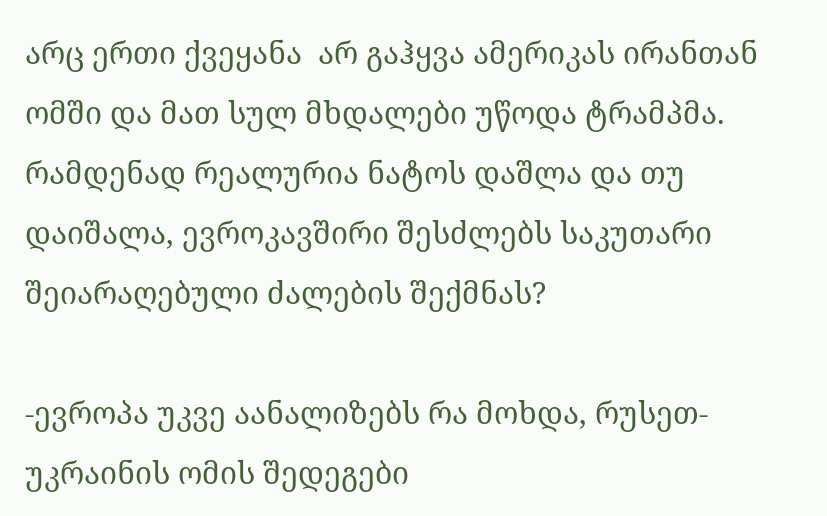არც ერთი ქვეყანა  არ გაჰყვა ამერიკას ირანთან ომში და მათ სულ მხდალები უწოდა ტრამპმა. რამდენად რეალურია ნატოს დაშლა და თუ დაიშალა, ევროკავშირი შესძლებს საკუთარი შეიარაღებული ძალების შექმნას?

-ევროპა უკვე აანალიზებს რა მოხდა, რუსეთ-უკრაინის ომის შედეგები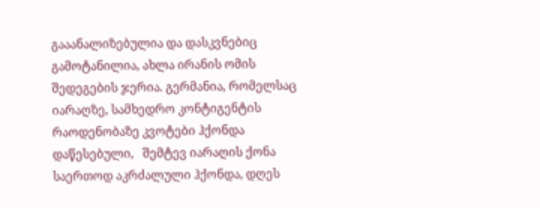გააანალიზებულია და დასკვნებიც გამოტანილია, ახლა ირანის ომის შედეგების ჯერია. გერმანია, რომელსაც იარაღზე, სამხედრო კონტიგენტის რაოდენობაზე კვოტები ჰქონდა დაწესებული,   შემტევ იარაღის ქონა საერთოდ აკრძალული ჰქონდა, დღეს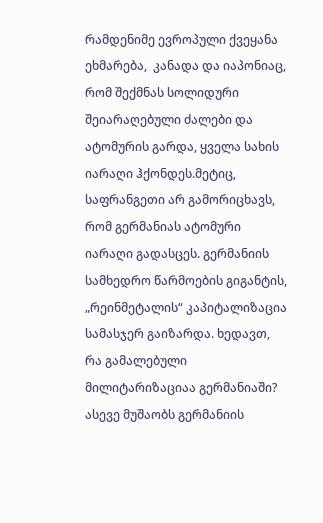რამდენიმე ევროპული ქვეყანა ეხმარება,  კანადა და იაპონიაც, რომ შექმნას სოლიდური შეიარაღებული ძალები და ატომურის გარდა, ყველა სახის იარაღი ჰქონდეს.მეტიც, საფრანგეთი არ გამორიცხავს, რომ გერმანიას ატომური იარაღი გადასცეს. გერმანიის სამხედრო წარმოების გიგანტის, „რეინმეტალის“ კაპიტალიზაცია სამასჯერ გაიზარდა. ხედავთ, რა გამალებული მილიტარიზაციაა გერმანიაში? ასევე მუშაობს გერმანიის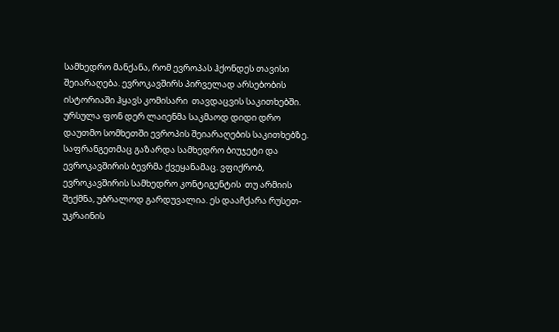სამხედრო მანქანა, რომ ევროპას ჰქონდეს თავისი შეიარაღება. ევროკავშირს პირველად არსებობის ისტორიაში ჰყავს კომისარი  თავდაცვის საკითხებში. ურსულა ფონ დერ ლაიენმა საკმაოდ დიდი დრო დაუთმო სომხეთში ევროპის შეიარაღების საკითხებზე. საფრანგეთმაც გაზარდა სამხედრო ბიუჯეტი და ევროკავშირის ბევრმა ქვეყანამაც. ვფიქრობ, ევროკავშირის სამხედრო კონტიგენტის  თუ არმიის შექმნა, უბრალოდ გარდუვალია. ეს დააჩქარა რუსეთ-უკრაინის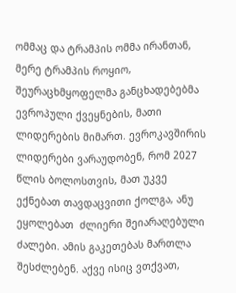ომმაც და ტრამპის ომმა ირანთან, მერე ტრამპის როყიო, შეურაცხმყოფელმა განცხადებებმა ევროპული ქვეყნების, მათი ლიდერების მიმართ. ევროკავშირის ლიდერები ვარაუდობენ, რომ 2027 წლის ბოლოსთვის, მათ უკვე ექნებათ თავდაცვითი ქოლგა, ანუ ეყოლებათ  ძლიერი შეიარაღებული ძალები. ამის გაკეთებას მართლა შესძლებენ. აქვე ისიც ვთქვათ,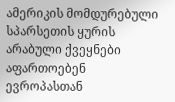ამერიკის მომდურებული სპარსეთის ყურის არაბული ქვეყნები აფართოებენ ევროპასთან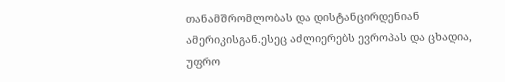თანამშრომლობას და დისტანცირდენიან ამერიკისგან.ესეც აძლიერებს ევროპას და ცხადია, უფრო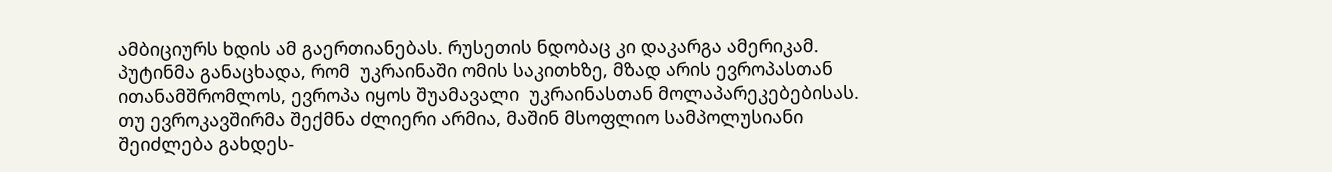ამბიციურს ხდის ამ გაერთიანებას. რუსეთის ნდობაც კი დაკარგა ამერიკამ. პუტინმა განაცხადა, რომ  უკრაინაში ომის საკითხზე, მზად არის ევროპასთან ითანამშრომლოს, ევროპა იყოს შუამავალი  უკრაინასთან მოლაპარეკებებისას. თუ ევროკავშირმა შექმნა ძლიერი არმია, მაშინ მსოფლიო სამპოლუსიანი შეიძლება გახდეს-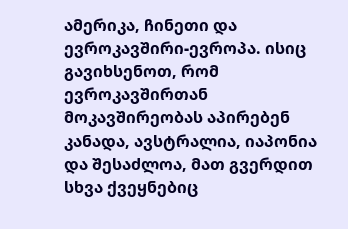ამერიკა, ჩინეთი და ევროკავშირი-ევროპა. ისიც გავიხსენოთ, რომ ევროკავშირთან მოკავშირეობას აპირებენ კანადა, ავსტრალია, იაპონია და შესაძლოა, მათ გვერდით სხვა ქვეყნებიც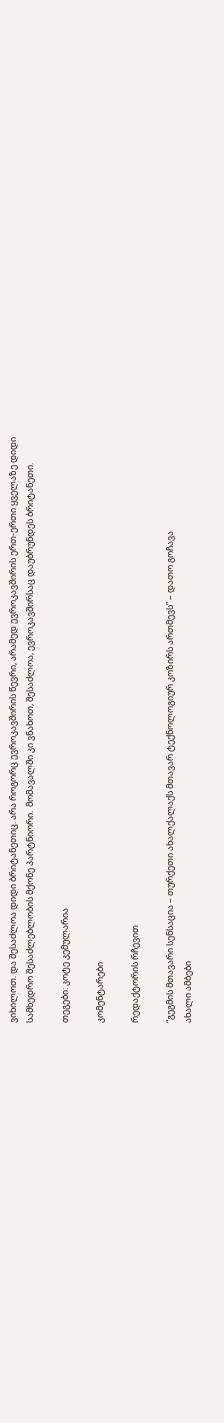ვიხილოთ. და შესაძლოა დიდი ბრიტანეთიც. არა როგორც ევროკავშირის წევრი, არამედ ევროკავშირის ერთ-ერთი ყველაზე დიდი სამხედრო შესაძლებლობის მქონე პარტნიორი.  მომავალში კი ვნახოთ, შესაძლოა, ევროკავშირსაც დაუბრუნდეს ბრიტანეთი.

თეგები: კოტე კემულარია

კომენტარები

რედაქტორის რჩევით

“გეგმის მთავარი სენსაცია – თურქეთი ახალქალაქს მთავარ ტექნოლოგიურ კოზირს ართმევს” – დათო გოჩავა
ახალი ამბები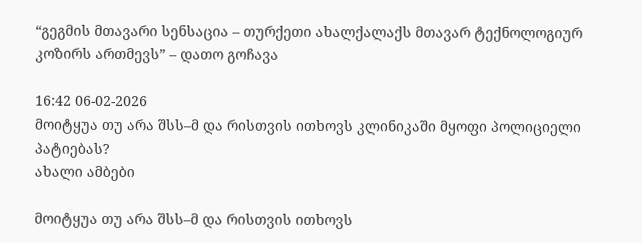“გეგმის მთავარი სენსაცია – თურქეთი ახალქალაქს მთავარ ტექნოლოგიურ კოზირს ართმევს” – დათო გოჩავა

16:42 06-02-2026
მოიტყუა თუ არა შსს–მ და რისთვის ითხოვს კლინიკაში მყოფი პოლიციელი პატიებას?
ახალი ამბები

მოიტყუა თუ არა შსს–მ და რისთვის ითხოვს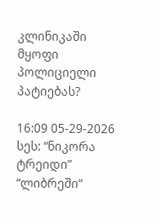კლინიკაში მყოფი პოლიციელი პატიებას?

16:09 05-29-2026
სეს: “ნიკორა ტრეიდი”  “ლიბრეში“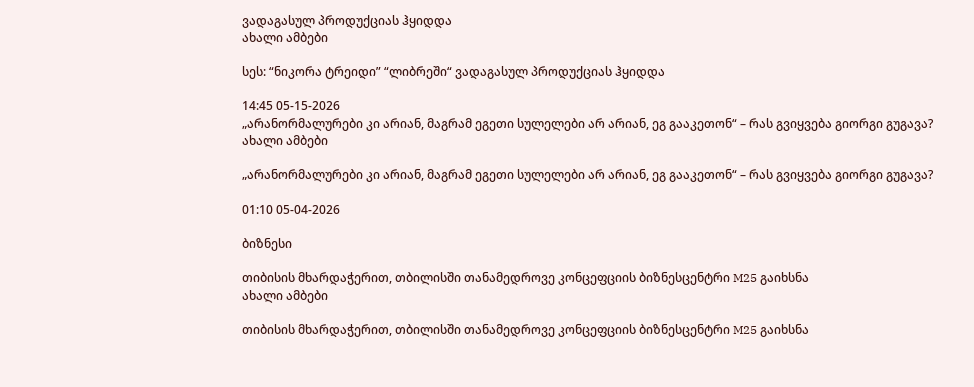ვადაგასულ პროდუქციას ჰყიდდა
ახალი ამბები

სეს: “ნიკორა ტრეიდი” “ლიბრეში“ ვადაგასულ პროდუქციას ჰყიდდა

14:45 05-15-2026
„არანორმალურები კი არიან, მაგრამ ეგეთი სულელები არ არიან, ეგ გააკეთონ“ – რას გვიყვება გიორგი გუგავა?
ახალი ამბები

„არანორმალურები კი არიან, მაგრამ ეგეთი სულელები არ არიან, ეგ გააკეთონ“ – რას გვიყვება გიორგი გუგავა?

01:10 05-04-2026

ბიზნესი

თიბისის მხარდაჭერით, თბილისში თანამედროვე კონცეფციის ბიზნესცენტრი M25 გაიხსნა
ახალი ამბები

თიბისის მხარდაჭერით, თბილისში თანამედროვე კონცეფციის ბიზნესცენტრი M25 გაიხსნა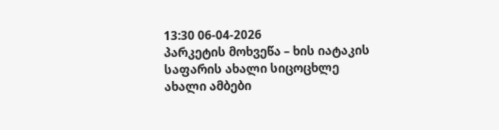13:30 06-04-2026
პარკეტის მოხვეწა – ხის იატაკის საფარის ახალი სიცოცხლე
ახალი ამბები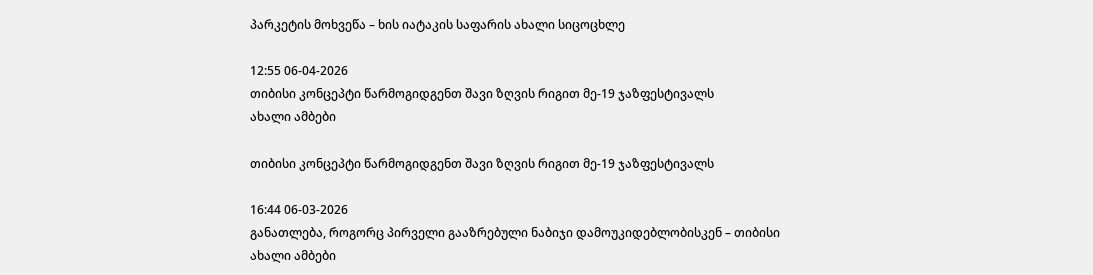პარკეტის მოხვეწა – ხის იატაკის საფარის ახალი სიცოცხლე

12:55 06-04-2026
თიბისი კონცეპტი წარმოგიდგენთ შავი ზღვის რიგით მე-19 ჯაზფესტივალს
ახალი ამბები

თიბისი კონცეპტი წარმოგიდგენთ შავი ზღვის რიგით მე-19 ჯაზფესტივალს

16:44 06-03-2026
განათლება, როგორც პირველი გააზრებული ნაბიჯი დამოუკიდებლობისკენ – თიბისი
ახალი ამბები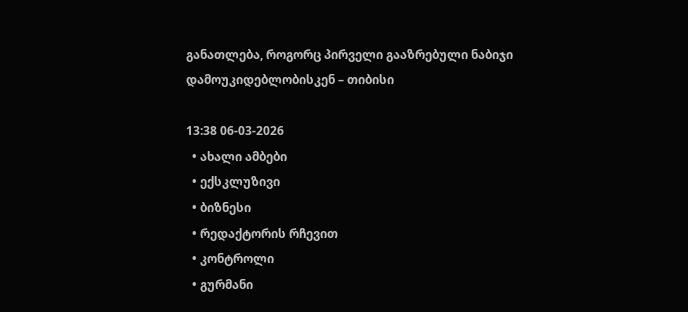განათლება, როგორც პირველი გააზრებული ნაბიჯი დამოუკიდებლობისკენ – თიბისი

13:38 06-03-2026
  • ახალი ამბები
  • ექსკლუზივი
  • ბიზნესი
  • რედაქტორის რჩევით
  • კონტროლი
  • გურმანი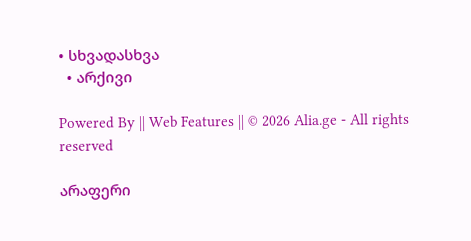• სხვადასხვა
  • არქივი

Powered By || Web Features || © 2026 Alia.ge - All rights reserved

არაფერი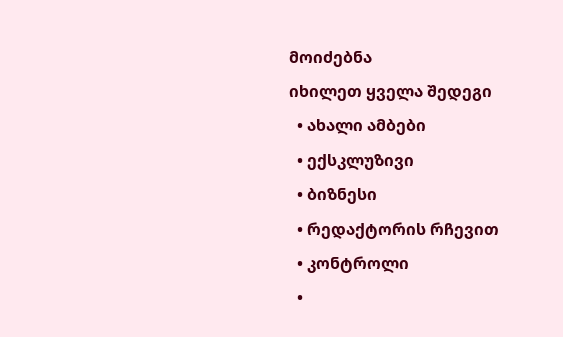მოიძებნა
იხილეთ ყველა შედეგი
  • ახალი ამბები
  • ექსკლუზივი
  • ბიზნესი
  • რედაქტორის რჩევით
  • კონტროლი
  •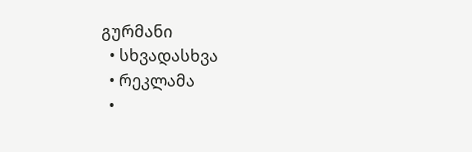გურმანი
  • სხვადასხვა
  • რეკლამა
  •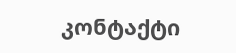კონტაქტი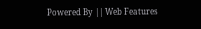Powered By || Web Features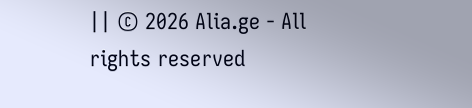|| © 2026 Alia.ge - All rights reserved